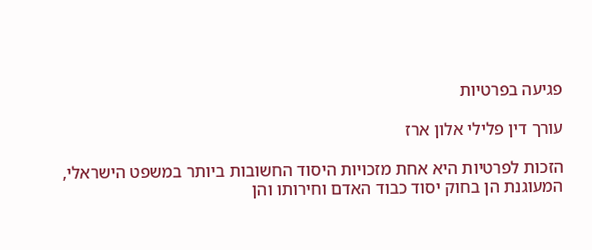פגיעה בפרטיות

עורך דין פלילי אלון ארז

הזכות לפרטיות היא אחת מזכויות היסוד החשובות ביותר במשפט הישראלי, המעוגנת הן בחוק יסוד כבוד האדם וחירותו והן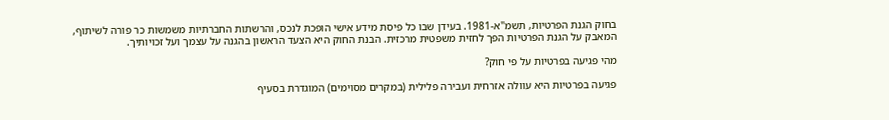בחוק הגנת הפרטיות, תשמ"א-1981. בעידן שבו כל פיסת מידע אישי הופכת לנכס, והרשתות החברתיות משמשות כר פורה לשיתוף, המאבק על הגנת הפרטיות הפך לחזית משפטית מרכזית. הבנת החוק היא הצעד הראשון בהגנה על עצמך ועל זכויותיך.

מהי פגיעה בפרטיות על פי חוק?

פגיעה בפרטיות היא עוולה אזרחית ועבירה פלילית (במקרים מסוימים) המוגדרת בסעיף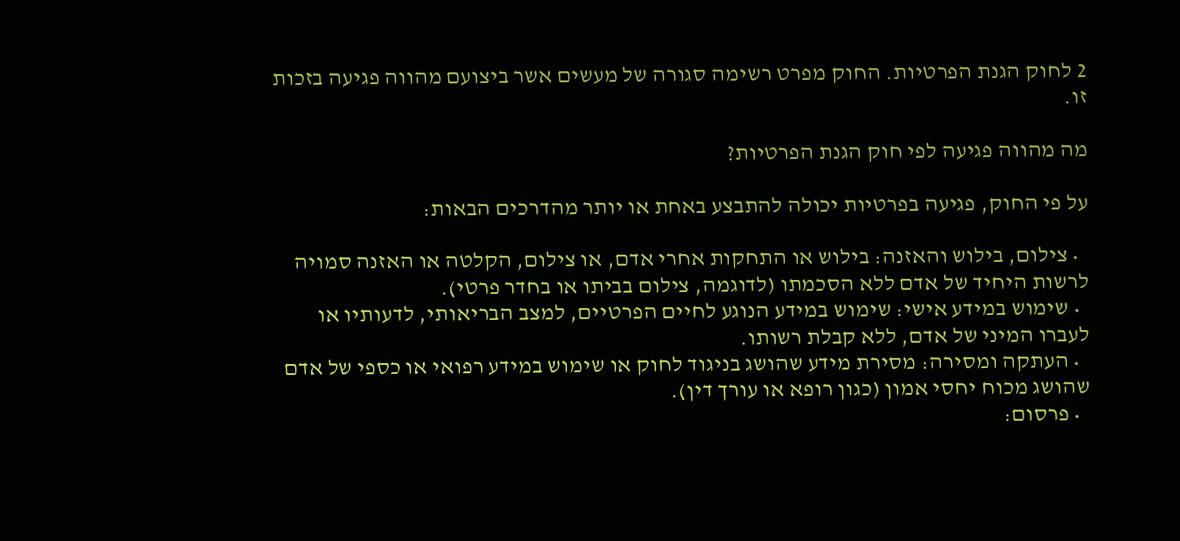2 לחוק הגנת הפרטיות. החוק מפרט רשימה סגורה של מעשים אשר ביצועם מהווה פגיעה בזכות זו.

מה מהווה פגיעה לפי חוק הגנת הפרטיות?

על פי החוק, פגיעה בפרטיות יכולה להתבצע באחת או יותר מהדרכים הבאות:

  • צילום, בילוש והאזנה: בילוש או התחקות אחרי אדם, או צילום, הקלטה או האזנה סמויה לרשות היחיד של אדם ללא הסכמתו (לדוגמה, צילום בביתו או בחדר פרטי).
  • שימוש במידע אישי: שימוש במידע הנוגע לחיים הפרטיים, למצב הבריאותי, לדעותיו או לעברו המיני של אדם, ללא קבלת רשותו.
  • העתקה ומסירה: מסירת מידע שהושג בניגוד לחוק או שימוש במידע רפואי או כספי של אדם שהושג מכוח יחסי אמון (כגון רופא או עורך דין).
  • פרסום: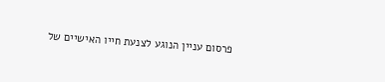פרסום עניין הנוגע לצנעת חייו האישיים של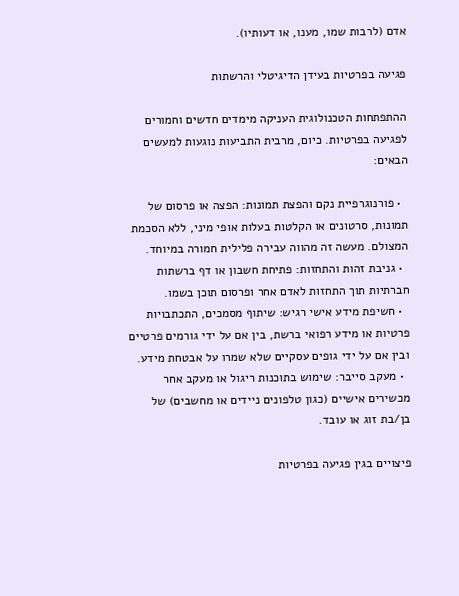אדם (לרבות שמו, מענו, או דעותיו).

פגיעה בפרטיות בעידן הדיגיטלי והרשתות

ההתפתחות הטכנולוגית העניקה מימדים חדשים וחמורים לפגיעה בפרטיות. כיום, מרבית התביעות נוגעות למעשים הבאים:

  • פורנוגרפיית נקם והפצת תמונות: הפצה או פרסום של תמונות, סרטונים או הקלטות בעלות אופי מיני, ללא הסכמת המצולם. מעשה זה מהווה עבירה פלילית חמורה במיוחד.
  • גניבת זהות והתחזות: פתיחת חשבון או דף ברשתות חברתיות תוך התחזות לאדם אחר ופרסום תוכן בשמו.
  • חשיפת מידע אישי רגיש: שיתוף מסמכים, התכתבויות פרטיות או מידע רפואי ברשת, בין אם על ידי גורמים פרטיים ובין אם על ידי גופים עסקיים שלא שמרו על אבטחת מידע.
  • מעקב סייבר: שימוש בתוכנות ריגול או מעקב אחר מכשירים אישיים (כגון טלפונים ניידים או מחשבים) של בן/בת זוג או עובד.

פיצויים בגין פגיעה בפרטיות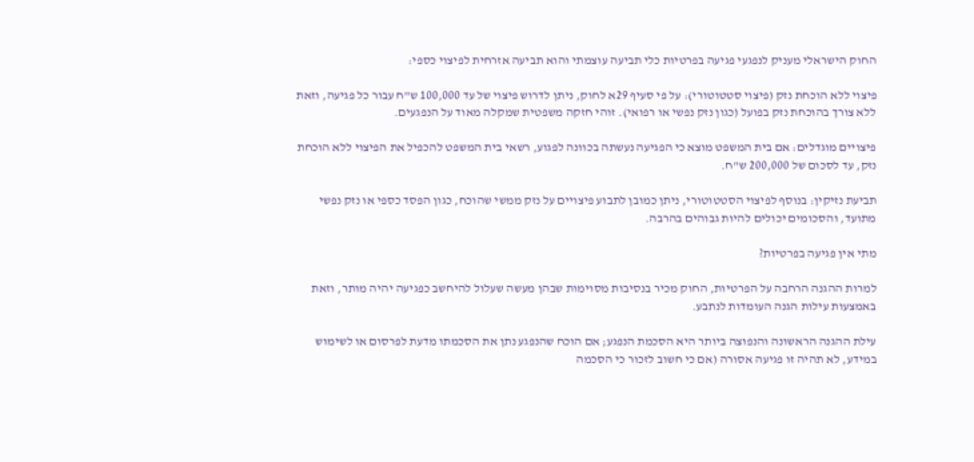החוק הישראלי מעניק לנפגעי פגיעה בפרטיות כלי תביעה עוצמתי והוא תביעה אזרחית לפיצוי כספי:

פיצוי ללא הוכחת נזק (פיצוי סטטוטורי): על פי סעיף 29א לחוק, ניתן לדרוש פיצוי של עד 100,000 ש"ח עבור כל פגיעה, וזאת ללא צורך בהוכחת נזק בפועל (כגון נזק נפשי או רפואי). זוהי חזקה משפטית שמקלה מאוד על הנפגעים.

פיצויים מוגדלים: אם בית המשפט מוצא כי הפגיעה נעשתה בכוונה לפגוע, רשאי בית המשפט להכפיל את הפיצוי ללא הוכחת נזק, עד לסכום של 200,000 ש"ח.

תביעת נזיקין: בנוסף לפיצוי הסטטוטורי, ניתן כמובן לתבוע פיצויים על נזק ממשי שהוכח, כגון הפסד כספי או נזק נפשי מתועד, והסכומים יכולים להיות גבוהים בהרבה.

מתי אין פגיעה בפרטיות?

למרות ההגנה הרחבה על הפרטיות, החוק מכיר בנסיבות מסוימות שבהן מעשה שעלול להיחשב כפגיעה יהיה מותר, וזאת באמצעות עילות הגנה העומדות לנתבע.

עילת ההגנה הראשונה והנפוצה ביותר היא הסכמת הנפגע; אם הוכח שהנפגע נתן את הסכמתו מדעת לפרסום או לשימוש במידע, לא תהיה זו פגיעה אסורה (אם כי חשוב לזכור כי הסכמה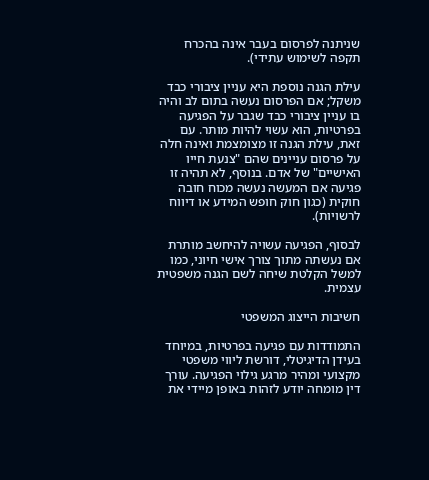שניתנה לפרסום בעבר אינה בהכרח תקפה לשימוש עתידי).

עילת הגנה נוספת היא עניין ציבורי כבד משקל; אם הפרסום נעשה בתום לב והיה בו עניין ציבורי כבד שגבר על הפגיעה בפרטיות, הוא עשוי להיות מותר. עם זאת, עילת הגנה זו מצומצמת ואינה חלה על פרסום עניינים שהם "צנעת חייו האישיים" של אדם. בנוסף, לא תהיה זו פגיעה אם המעשה נעשה מכוח חובה חוקית (כגון חוק חופש המידע או דיווח לרשויות).

לבסוף, הפגיעה עשויה להיחשב מותרת אם נעשתה מתוך צורך אישי חיוני, כמו למשל הקלטת שיחה לשם הגנה משפטית עצמית.

חשיבות הייצוג המשפטי

התמודדות עם פגיעה בפרטיות, במיוחד בעידן הדיגיטלי, דורשת ליווי משפטי מקצועי ומהיר מרגע גילוי הפגיעה. עורך דין מומחה יודע לזהות באופן מיידי את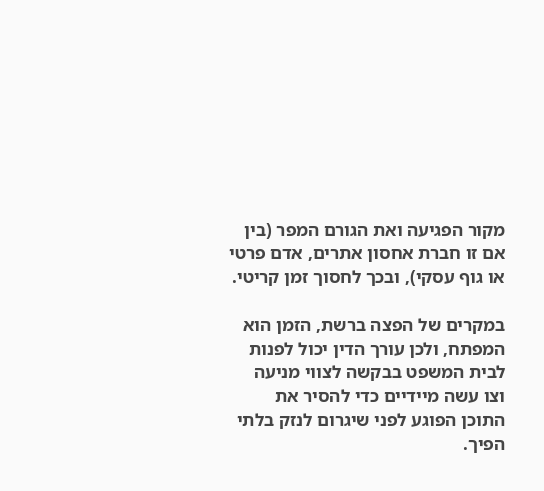מקור הפגיעה ואת הגורם המפר (בין אם זו חברת אחסון אתרים, אדם פרטי או גוף עסקי), ובכך לחסוך זמן קריטי.

במקרים של הפצה ברשת, הזמן הוא המפתח, ולכן עורך הדין יכול לפנות לבית המשפט בבקשה לצווי מניעה וצו עשה מיידיים כדי להסיר את התוכן הפוגע לפני שיגרום לנזק בלתי הפיך.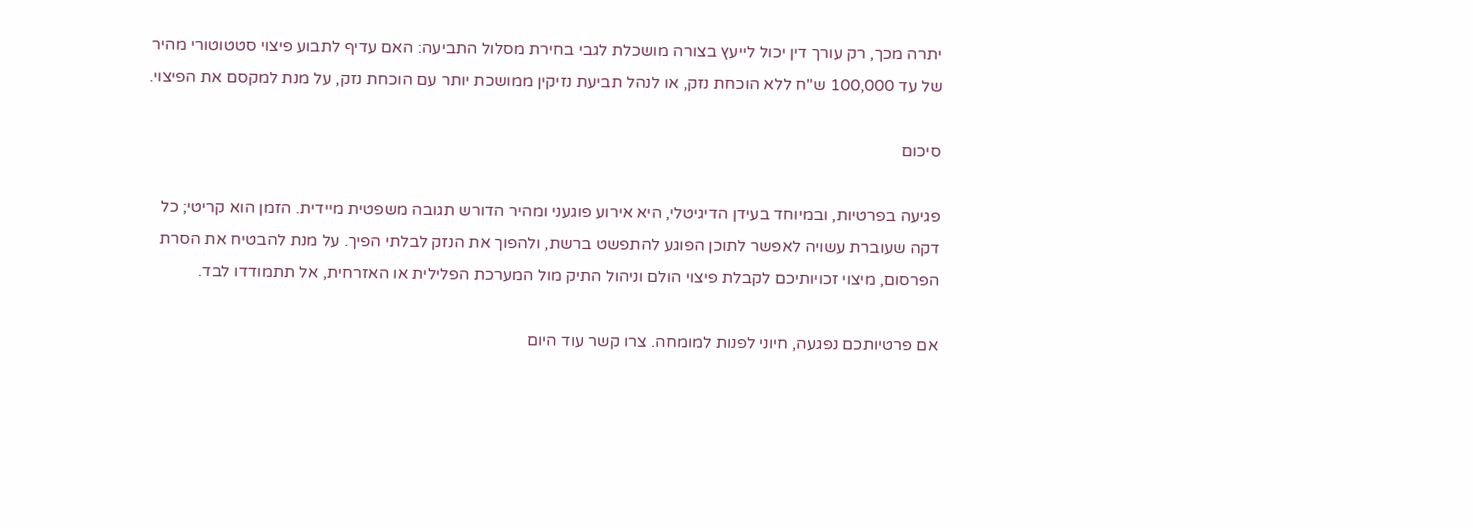יתרה מכך, רק עורך דין יכול לייעץ בצורה מושכלת לגבי בחירת מסלול התביעה: האם עדיף לתבוע פיצוי סטטוטורי מהיר של עד 100,000 ש"ח ללא הוכחת נזק, או לנהל תביעת נזיקין ממושכת יותר עם הוכחת נזק, על מנת למקסם את הפיצוי.

סיכום

פגיעה בפרטיות, ובמיוחד בעידן הדיגיטלי, היא אירוע פוגעני ומהיר הדורש תגובה משפטית מיידית. הזמן הוא קריטי; כל דקה שעוברת עשויה לאפשר לתוכן הפוגע להתפשט ברשת, ולהפוך את הנזק לבלתי הפיך. על מנת להבטיח את הסרת הפרסום, מיצוי זכויותיכם לקבלת פיצוי הולם וניהול התיק מול המערכת הפלילית או האזרחית, אל תתמודדו לבד.

אם פרטיותכם נפגעה, חיוני לפנות למומחה. צרו קשר עוד היום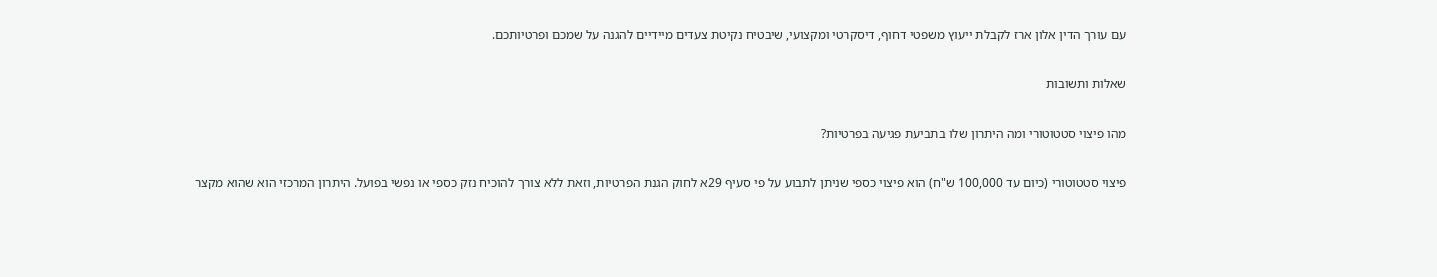עם עורך הדין אלון ארז לקבלת ייעוץ משפטי דחוף, דיסקרטי ומקצועי, שיבטיח נקיטת צעדים מיידיים להגנה על שמכם ופרטיותכם.

שאלות ותשובות

מהו פיצוי סטטוטורי ומה היתרון שלו בתביעת פגיעה בפרטיות?

פיצוי סטטוטורי (כיום עד 100,000 ש"ח) הוא פיצוי כספי שניתן לתבוע על פי סעיף 29א לחוק הגנת הפרטיות, וזאת ללא צורך להוכיח נזק כספי או נפשי בפועל. היתרון המרכזי הוא שהוא מקצר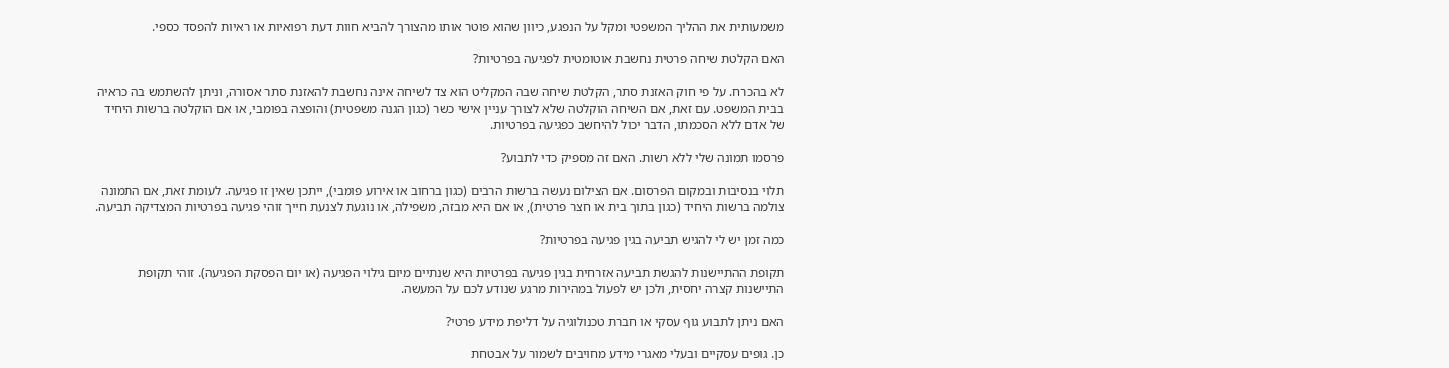משמעותית את ההליך המשפטי ומקל על הנפגע, כיוון שהוא פוטר אותו מהצורך להביא חוות דעת רפואיות או ראיות להפסד כספי.

האם הקלטת שיחה פרטית נחשבת אוטומטית לפגיעה בפרטיות?

לא בהכרח. על פי חוק האזנת סתר, הקלטת שיחה שבה המקליט הוא צד לשיחה אינה נחשבת להאזנת סתר אסורה, וניתן להשתמש בה כראיה בבית המשפט. עם זאת, אם השיחה הוקלטה שלא לצורך עניין אישי כשר (כגון הגנה משפטית) והופצה בפומבי, או אם הוקלטה ברשות היחיד של אדם ללא הסכמתו, הדבר יכול להיחשב כפגיעה בפרטיות.

פרסמו תמונה שלי ללא רשות. האם זה מספיק כדי לתבוע?

תלוי בנסיבות ובמקום הפרסום. אם הצילום נעשה ברשות הרבים (כגון ברחוב או אירוע פומבי), ייתכן שאין זו פגיעה. לעומת זאת, אם התמונה צולמה ברשות היחיד (כגון בתוך בית או חצר פרטית), או אם היא מבזה, משפילה, או נוגעת לצנעת חייך זוהי פגיעה בפרטיות המצדיקה תביעה.

כמה זמן יש לי להגיש תביעה בגין פגיעה בפרטיות?

תקופת ההתיישנות להגשת תביעה אזרחית בגין פגיעה בפרטיות היא שנתיים מיום גילוי הפגיעה (או יום הפסקת הפגיעה). זוהי תקופת התיישנות קצרה יחסית, ולכן יש לפעול במהירות מרגע שנודע לכם על המעשה.

האם ניתן לתבוע גוף עסקי או חברת טכנולוגיה על דליפת מידע פרטי?

כן. גופים עסקיים ובעלי מאגרי מידע מחויבים לשמור על אבטחת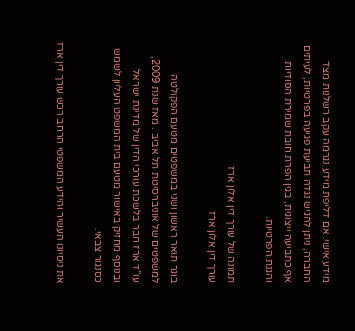מידע אישי. אם דליפת מידע נגרמה עקב רשלנות מצד החברה, ניתן להגיש נגדה תביעת פגיעה בפרטיות, לעיתים אף כתביעה ייצוגית, בגין הפרת חובת שמירת הסודיות והגנת הפרטיות.

תמונה של עורך דין אלון ארז
עורך דין אלון ארז

בוגר תואר ראשון ושני במשפטים מטעם הפקולטה למשפטים של אוניברסיטת תל אביב . מאז שנת 2009, עו”ד ארז חבר בלשכת עורכי הדין של מדינת ישראל ובנוסף מחזיק באישור מטעם בית המשפט העליון לשמש כסנגור צבאי.

את ניסיונו העשיר והידע המשפטי הרחב רכש עורך דין ארז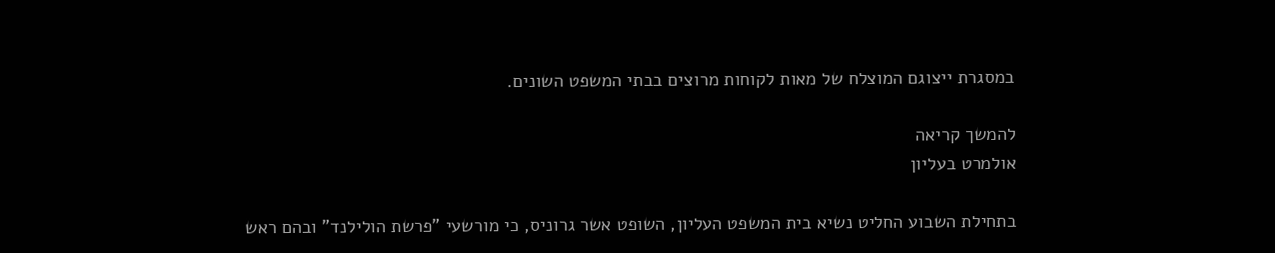במסגרת ייצוגם המוצלח של מאות לקוחות מרוצים בבתי המשפט השונים.

להמשך קריאה
אולמרט בעליון

בתחילת השבוע החליט נשיא בית המשפט העליון, השופט אשר גרוניס, כי מורשעי "פרשת הולילנד" ובהם ראש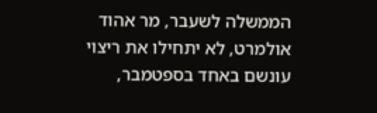הממשלה לשעבר, מר אהוד אולמרט, לא יתחילו את ריצוי עונשם באחד בספטמבר,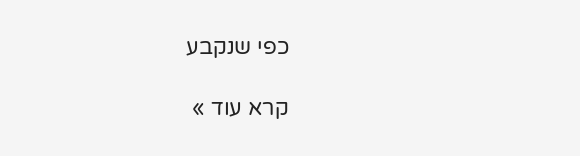כפי שנקבע

קרא עוד »